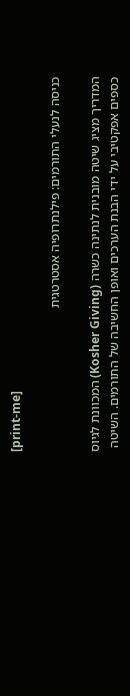[print-me]

כניסה לנעלי התורמים: פילנתרופיה אסטרטגית

המדריך מציג שיטה מובנית לנתינה כשרה (Kosher Giving) המכוונת לגיוס כספים אפקטיבי על ידי הבנת הערכים ואופן החשיבה של התורמים. השיטה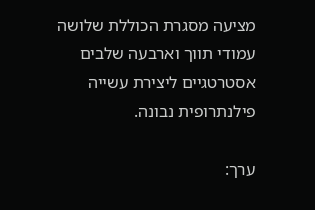מציעה מסגרת הכוללת שלושה עמודי תווך וארבעה שלבים אסטרטגיים ליצירת עשייה פילנתרופית נבונה.

ערך: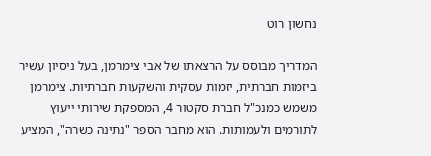נחשון רוט

המדריך מבוסס על הרצאתו של אבי צימרמן, בעל ניסיון עשיר ביזמות חברתית, יזמות עסקית והשקעות חברתיות. צימרמן משמש כמנכ"ל חברת סקטור 4, המספקת שירותי ייעוץ לתורמים ולעמותות. הוא מחבר הספר "נתינה כשרה", המציע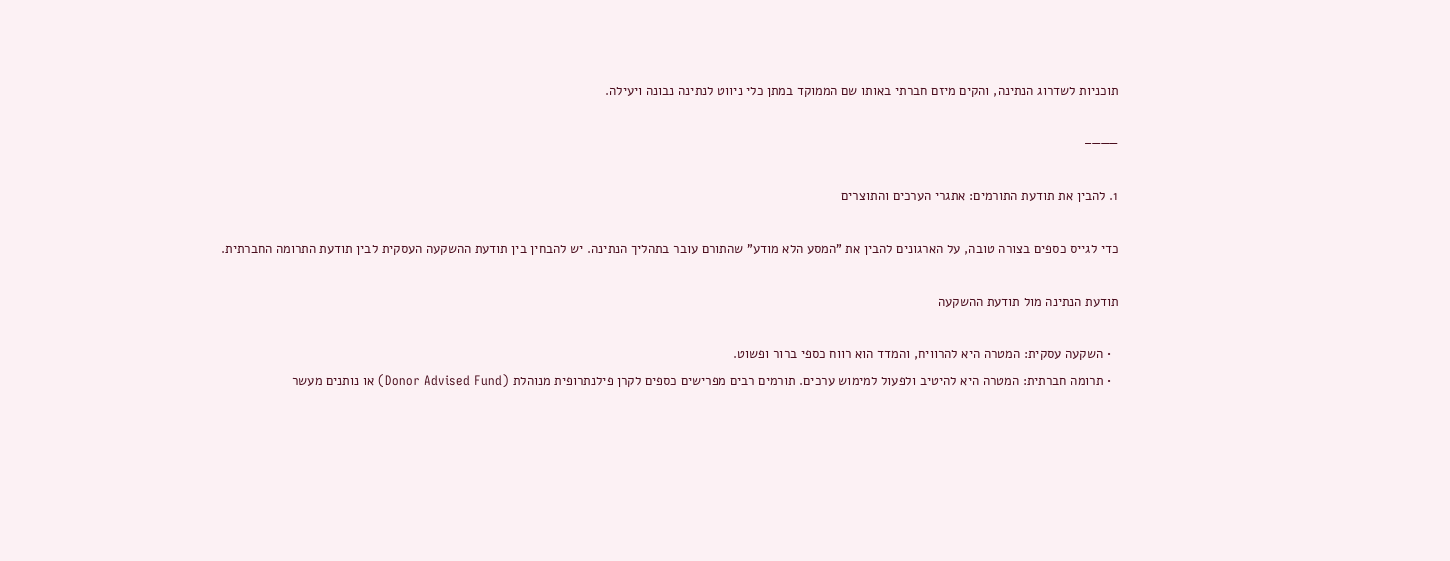תוכניות לשדרוג הנתינה, והקים מיזם חברתי באותו שם הממוקד במתן כלי ניווט לנתינה נבונה ויעילה.

———–

1. להבין את תודעת התורמים: אתגרי הערכים והתוצרים

כדי לגייס כספים בצורה טובה, על הארגונים להבין את "המסע הלא מודע" שהתורם עובר בתהליך הנתינה. יש להבחין בין תודעת ההשקעה העסקית לבין תודעת התרומה החברתית.

תודעת הנתינה מול תודעת ההשקעה

  • השקעה עסקית: המטרה היא להרוויח, והמדד הוא רווח כספי ברור ופשוט.
  • תרומה חברתית: המטרה היא להיטיב ולפעול למימוש ערכים. תורמים רבים מפרישים כספים לקרן פילנתרופית מנוהלת (Donor Advised Fund) או נותנים מעשר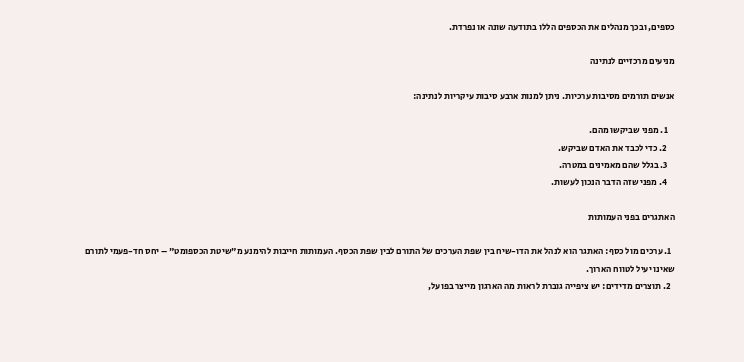כספים, ובכך מנהלים את הכספים הללו בתודעה שונה או נפרדת.

מניעים מרכזיים לנתינה

אנשים תורמים מסיבות ערכיות. ניתן למנות ארבע סיבות עיקריות לנתינה:

    1. מפני שביקשו מהם.
    2. כדי לכבד את האדם שביקש.
    3. בגלל שהם מאמינים במטרה.
    4. מפני שזה הדבר הנכון לעשות.

האתגרים בפני העמותות

  1. ערכים מול כסף: האתגר הוא לנהל את הדו-שיח בין שפת הערכים של התורם לבין שפת הכסף. העמותות חייבות להימנע מ"שיטת הכספומט" – יחס חד-פעמי לתורם שאינו יעיל לטווח הארוך.
  2. תוצרים מדידים: יש ציפייה גוברת לראות מה הארגון מייצר בפועל,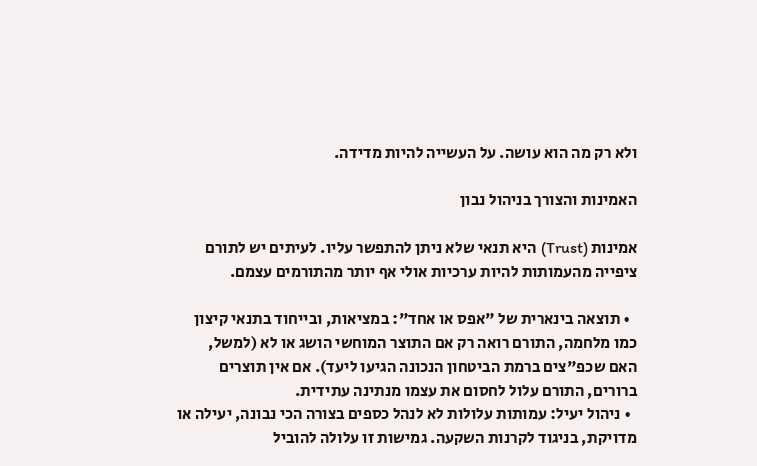ולא רק מה הוא עושה. על העשייה להיות מדידה.

האמינות והצורך בניהול נבון

אמינות (Trust) היא תנאי שלא ניתן להתפשר עליו. לעיתים יש לתורם ציפייה מהעמותות להיות ערכיות אולי אף יותר מהתורמים עצמם.

  • תוצאה בינארית של "אפס או אחד": במציאות, ובייחוד בתנאי קיצון כמו מלחמה, התורם רואה רק אם התוצר המוחשי הושג או לא (למשל, האם שכפ"צים ברמת הביטחון הנכונה הגיעו ליעד). אם אין תוצרים ברורים, התורם עלול לחסום את עצמו מנתינה עתידית.
  • ניהול יעיל: עמותות עלולות לא לנהל כספים בצורה הכי נבונה, יעילה או מדויקת, בניגוד לקרנות השקעה. גמישות זו עלולה להוביל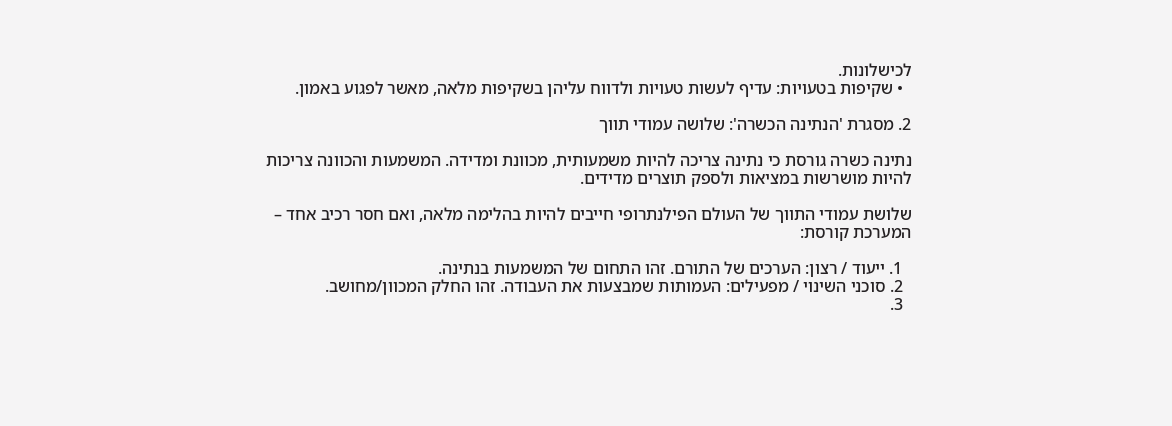לכישלונות.
  • שקיפות בטעויות: עדיף לעשות טעויות ולדווח עליהן בשקיפות מלאה, מאשר לפגוע באמון.

2. מסגרת 'הנתינה הכשרה': שלושה עמודי תווך

נתינה כשרה גורסת כי נתינה צריכה להיות משמעותית, מכוונת ומדידה. המשמעות והכוונה צריכות להיות מושרשות במציאות ולספק תוצרים מדידים.

שלושת עמודי התווך של העולם הפילנתרופי חייבים להיות בהלימה מלאה, ואם חסר רכיב אחד – המערכת קורסת:

  1. ייעוד / רצון: הערכים של התורם. זהו התחום של המשמעות בנתינה.
  2. סוכני השינוי / מפעילים: העמותות שמבצעות את העבודה. זהו החלק המכוון/מחושב.
  3.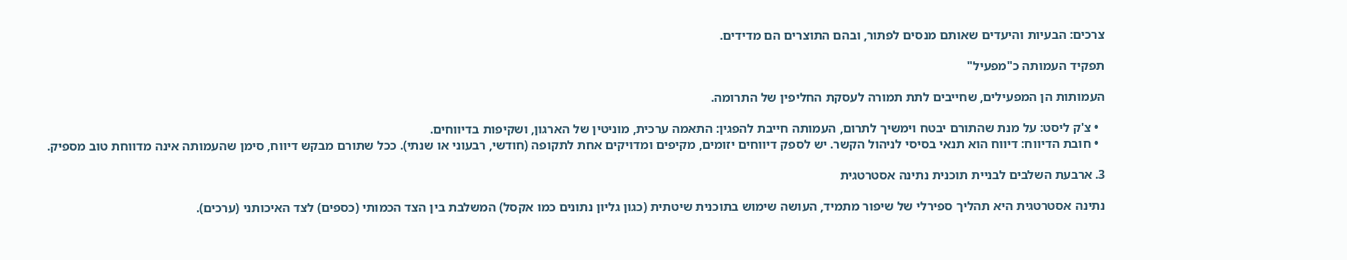צרכים: הבעיות והיעדים שאותם מנסים לפתור, ובהם התוצרים הם מדידים.

תפקיד העמותה כ"מפעיל"

העמותות הן המפעילים, שחייבים לתת תמורה לעסקת החליפין של התרומה.

  • צ'ק ליסט: על מנת שהתורם יבטח וימשיך לתרום, העמותה חייבת להפגין: התאמה ערכית, מוניטין של הארגון, ושקיפות בדיווחים.
  • חובת הדיווח: דיווח הוא תנאי בסיסי לניהול הקשר. יש לספק דיווחים יזומים, מקיפים ומדויקים אחת לתקופה (חודשי, רבעוני או שנתי). ככל שתורם מבקש דיווח, סימן שהעמותה אינה מדווחת טוב מספיק.

3. ארבעת השלבים לבניית תוכנית נתינה אסטרטגית

נתינה אסטרטגית היא תהליך ספירלי של שיפור מתמיד, העושה שימוש בתוכנית שיטתית (כגון גליון נתונים כמו אקסל) המשלבת בין הצד הכמותי (כספים) לצד האיכותני (ערכים).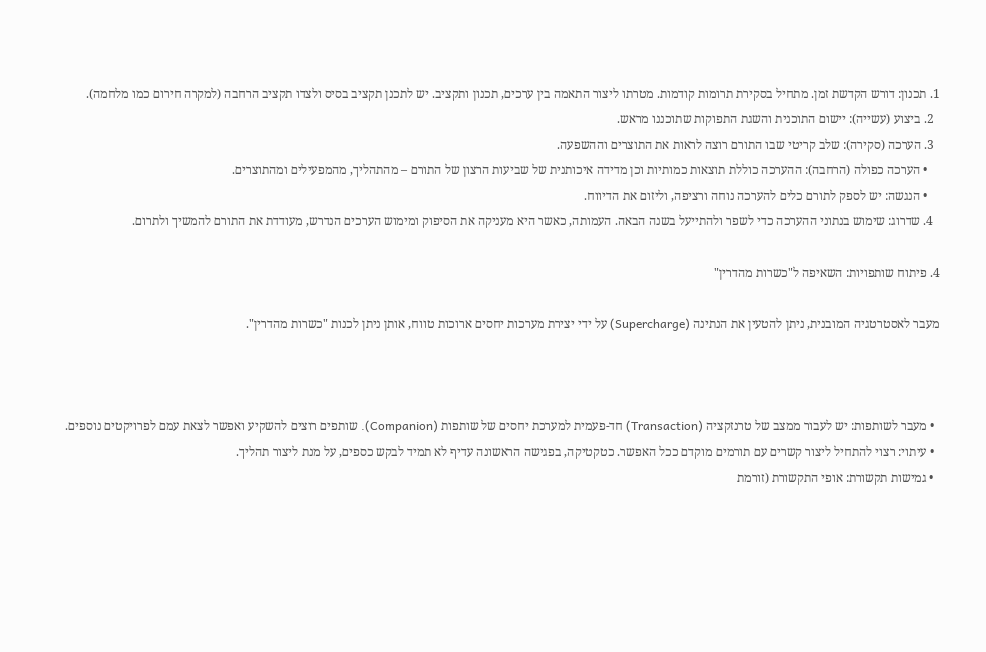1. תכנון: דורש הקדשת זמן. מתחיל בסקירת תרומות קודמות. מטרתו ליצור התאמה בין ערכים, תכנון ותקציב. יש לתכנן תקציב בסיס ולצדו תקציב הרחבה (למקרה חירום כמו מלחמה).
  2. ביצוע (עשייה): יישום התוכנית והשגת התפוקות שתוכננו מראש.
  3. הערכה (סקירה): שלב קריטי שבו התורם רוצה לראות את התוצרים וההשפעה.
    • הערכה כפולה (הרחבה): ההערכה כוללת תוצאות כמותיות וכן מדידה איכותנית של שביעות הרצון של התורם – מהתהליך, מהמפעילים ומהתוצרים.
    • הנגשה: יש לספק לתורם כלים להערכה נוחה ורציפה, וליזום את הדיווח.
  4. שדרוג: שימוש בנתוני ההערכה כדי לשפר ולהתייעל בשנה הבאה. העמותה, כאשר היא מעניקה את הסיפוק ומימוש הערכים הנדרש, מעודדת את התורם להמשיך ולתרום.

4. פיתוח שותפויות: השאיפה ל"כשרות מהדרין"

מעבר לאסטרטגיה המובנית, ניתן להטעין את הנתינה (Supercharge) על ידי יצירת מערכות יחסים ארוכות טווח, אותן ניתן לכנות "כשרות מהדרין".



  • מעבר לשותפות: יש לעבור ממצב של טרנזקציה (Transaction) חד-פעמית למערכת יחסים של שותפות (Companion). שותפים רוצים להשקיע ואפשר לצאת עמם לפרויקטים נוספים.
  • עיתוי: רצוי להתחיל ליצור קשרים עם תורמים מוקדם ככל האפשר. כטקטיקה, בפגישה הראשונה עדיף לא תמיד לבקש כספים, על מנת ליצור תהליך.
  • גמישות תקשורת: אופי התקשורת (זורמת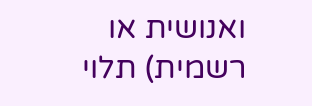ואנושית או רשמית) תלוי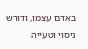באדם עצמו, ודורש ניסוי וטעייה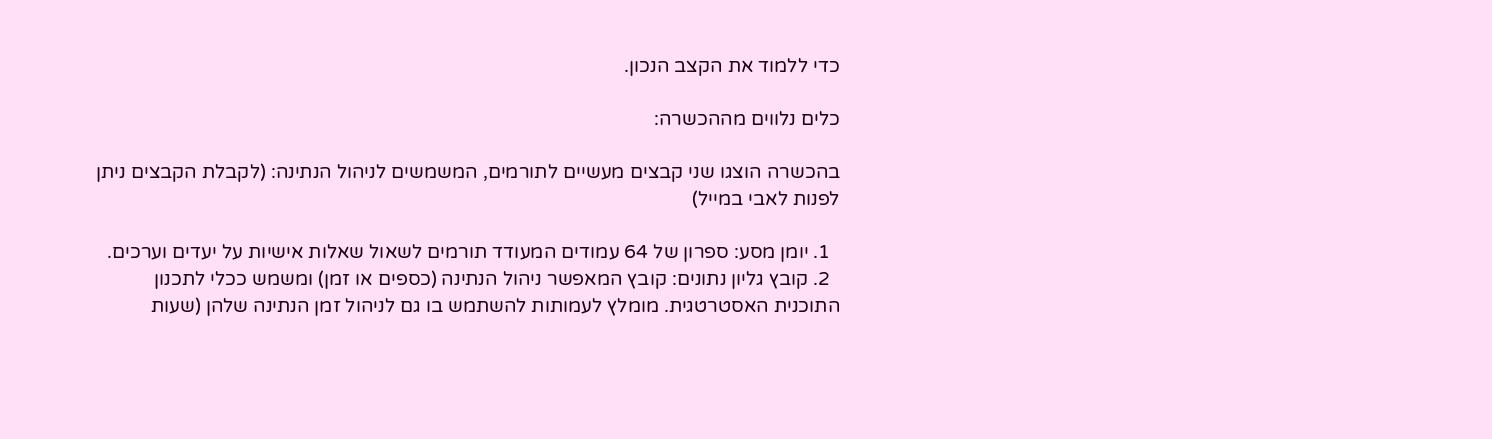כדי ללמוד את הקצב הנכון.

כלים נלווים מההכשרה:

בהכשרה הוצגו שני קבצים מעשיים לתורמים, המשמשים לניהול הנתינה: (לקבלת הקבצים ניתן לפנות לאבי במייל)

  1. יומן מסע: ספרון של 64 עמודים המעודד תורמים לשאול שאלות אישיות על יעדים וערכים.
  2. קובץ גליון נתונים: קובץ המאפשר ניהול הנתינה (כספים או זמן) ומשמש ככלי לתכנון התוכנית האסטרטגית. מומלץ לעמותות להשתמש בו גם לניהול זמן הנתינה שלהן (שעות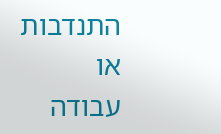התנדבות או עבודה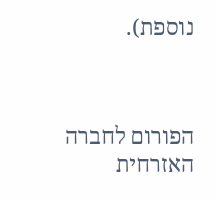נוספת).



הפורום לחברה האזרחית